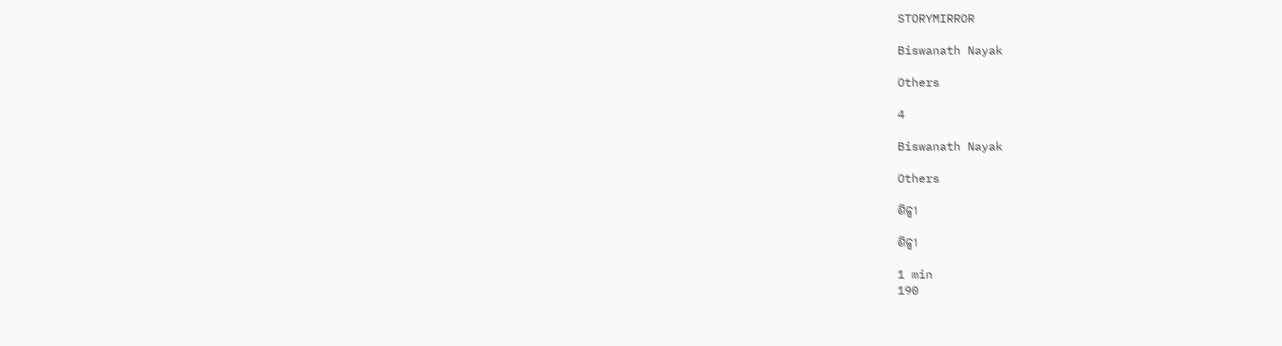STORYMIRROR

Biswanath Nayak

Others

4

Biswanath Nayak

Others

ଶିଳ୍ପୀ

ଶିଳ୍ପୀ

1 min
190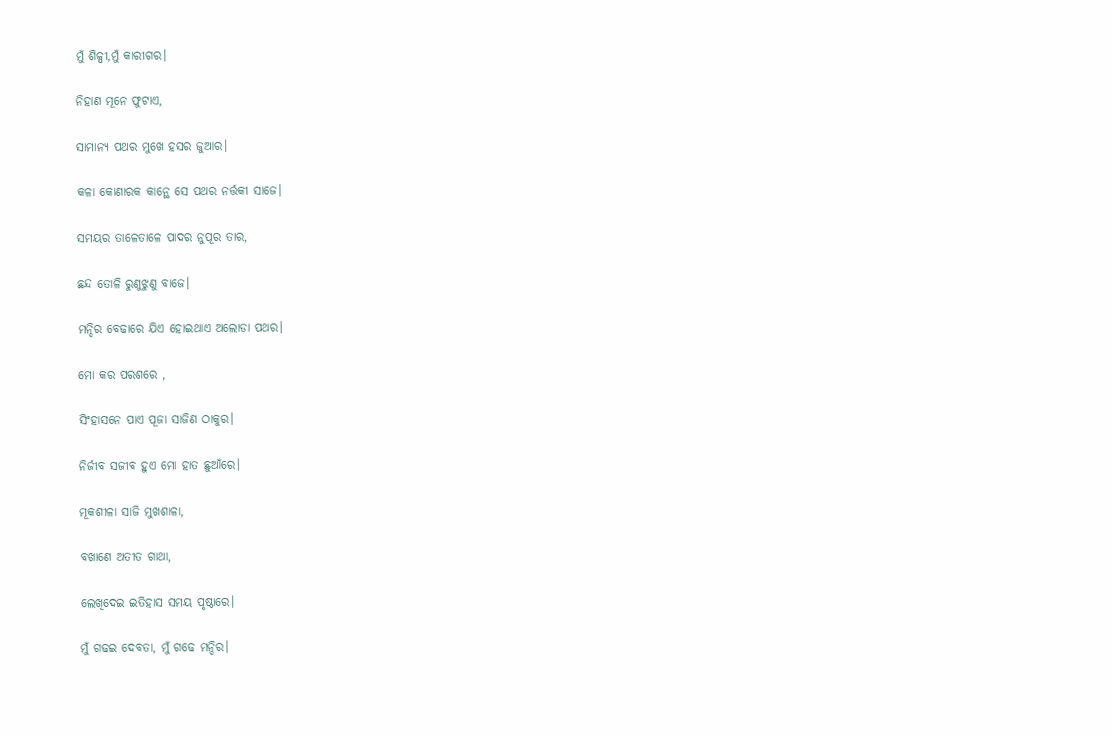ମୁଁ ଶିଳ୍ପୀ,ମୁଁ କାରୀଗର।

ନିହାଣ ମୂନେ ଫୁଟାଏ,

ସାମାନ୍ୟ ପଥର ମୁଖେ ହସର ଜୁଆର।

କଳା କୋଣାରକ କାନ୍ଥେ ସେ ପଥର ନର୍ତ୍ତକୀ ସାଜେ।

ସମୟର ତାଳେତାଳେ ପାଦର ନୁପୂର ତାର,

ଛନ୍ଦ ତୋଳି ରୁଣୁଝୁଣୁ ବାଜେ।

ମନ୍ଦିର ବେଢାରେ ଯିଏ ହୋଇଥାଏ ଅଲୋଡା ପଥର।

ମୋ କର ପରଶରେ ,

ସିଂହାସନେ ପାଏ ପୂଜା ସାଜିଣ ଠାକୁର।

ନିର୍ଜୀବ ସଜୀବ ହୁଏ ମୋ ହାତ ଛୁଆଁରେ।

ମୂକଶୀଳା ସାଜି ମୁଖଶାଳା,

ବଖାଣେ ଅତୀତ ଗାଥା,

ଲେଖିଦେଇ ଇତିହାସ ସମୟ ପୃଷ୍ଠାରେ।

ମୁଁ ଗଢଇ ଦେବତା, ମୁଁ ଗଢେ ମନ୍ଦିର।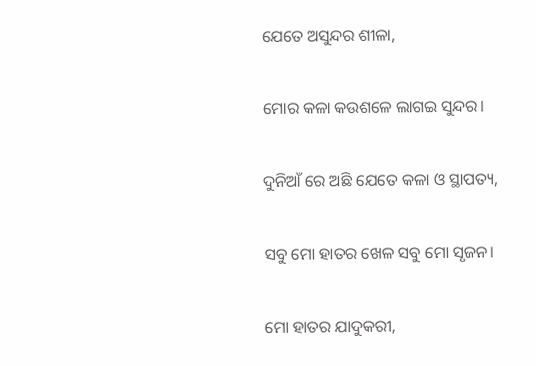ଯେତେ ଅସୁନ୍ଦର ଶୀଳା,

ମୋର କଳା କଉଶଳେ ଲାଗଇ ସୁନ୍ଦର।

ଦୁନିଆଁ ରେ ଅଛି ଯେତେ କଳା ଓ ସ୍ଥାପତ୍ୟ,

ସବୁ ମୋ ହାତର ଖେଳ ସବୁ ମୋ ସୃଜନ।

ମୋ ହାତର ଯାଦୁକରୀ,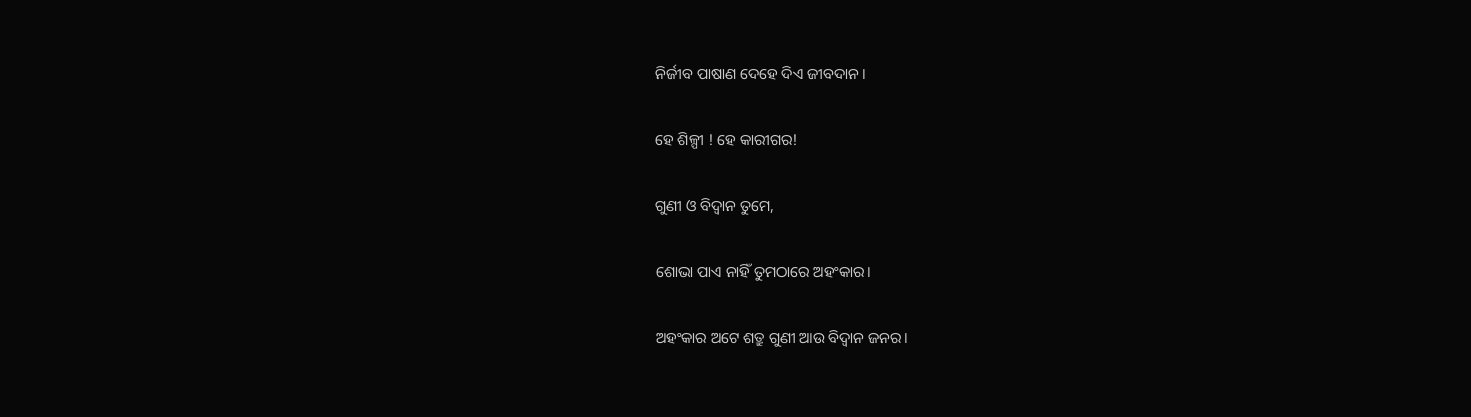ନିର୍ଜୀବ ପାଷାଣ ଦେହେ ଦିଏ ଜୀବଦାନ।

ହେ ଶିଳ୍ପୀ ! ହେ କାରୀଗର!

ଗୁଣୀ ଓ ବିଦ୍ଵାନ ତୁମେ,

ଶୋଭା ପାଏ ନାହିଁ ତୁମଠାରେ ଅହଂକାର।

ଅହଂକାର ଅଟେ ଶତ୍ରୁ ଗୁଣୀ ଆଉ ବିଦ୍ଵାନ ଜନର।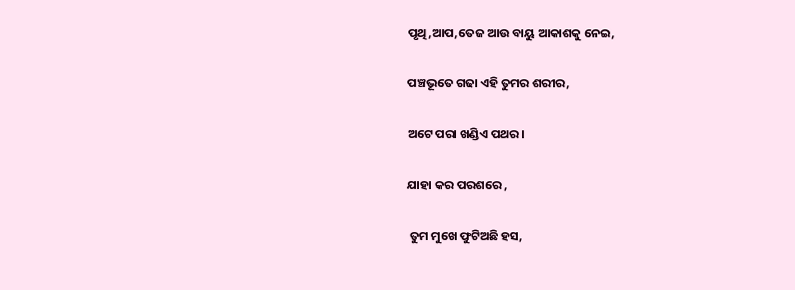ପୃଥି,ଆପ,ତେଜ ଆଉ ବାୟୁ ଆକାଶକୁ ନେଇ,

ପଞ୍ଚଭୂତେ ଗଢା ଏହି ତୁମର ଶରୀର,

ଅଟେ ପରା ଖଣ୍ଡିଏ ପଥର।

ଯାହା କର ପରଶରେ ,

 ତୁମ ମୁଖେ ଫୁଟିଅଛି ହସ,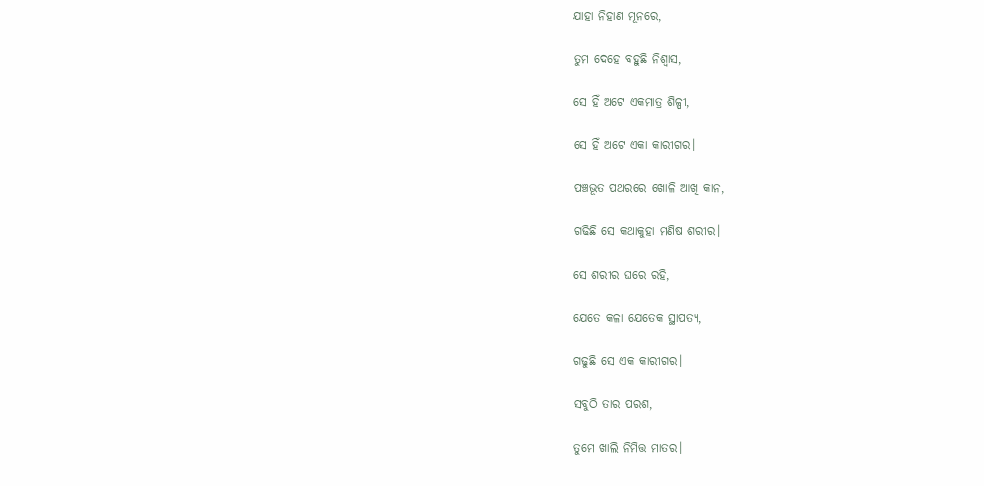ଯାହା ନିହାଣ ମୂନରେ,

ତୁମ ଦେହେ ବହୁଛି ନିଶ୍ଵାସ,

ସେ ହିଁ ଅଟେ ଏକମାତ୍ର ଶିଳ୍ପୀ,

ସେ ହିଁ ଅଟେ ଏକା କାରୀଗର।

ପଞ୍ଚଭୂତ ପଥରରେ ଖୋଳି ଆଖି କାନ,

ଗଢିଛି ସେ କଥାକୁହା ମଣିଷ ଶରୀର।

ସେ ଶରୀର ଘରେ ରହି,

ଯେତେ କଳା ଯେତେକ ସ୍ଥାପତ୍ୟ,

ଗଢୁଛି ସେ ଏକ କାରୀଗର।

ସବୁଠି ତାର ପରଶ,

ତୁମେ ଖାଲି ନିମିତ୍ତ ମାତର।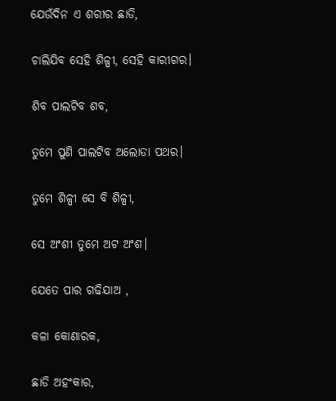ଯେଉଁଦିନ ଏ ଶରୀର ଛାଡି,

ଚାଲିଯିବ ସେହି ଶିଳ୍ପୀ, ସେହି କାରୀଗର।

ଶିବ ପାଲଟିବ ଶବ,

ତୁମେ ପୁଣି ପାଲଟିବ ଅଲୋଡା ପଥର।

ତୁମେ ଶିଳ୍ପୀ ସେ ବି ଶିଳ୍ପୀ,

ସେ ଅଂଶୀ ତୁମେ ଅଟ ଅଂଶ।

ଯେତେ ପାର ଗଢିଯାଅ ,

କଳା କୋଣାରକ,

ଛାଡି ଅହଂକାର,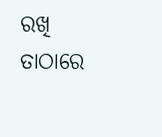ରଖି ତାଠାରେ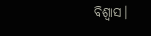ବିଶ୍ଵାସ।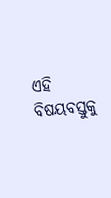ଏହି ବିଷୟବସ୍ତୁକୁ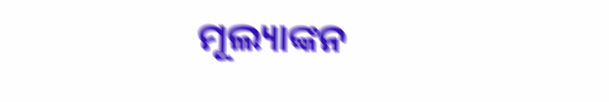ମୂଲ୍ୟାଙ୍କନ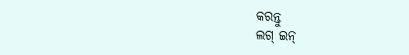କରନ୍ତୁ
ଲଗ୍ ଇନ୍